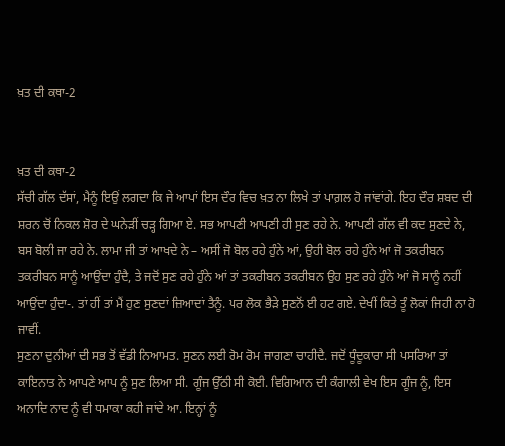ਖ਼ਤ ਦੀ ਕਥਾ-2


ਖ਼ਤ ਦੀ ਕਥਾ-2
ਸੱਚੀ ਗੱਲ ਦੱਸਾਂ, ਮੈਨੂੰ ਇਉਂ ਲਗਦਾ ਕਿ ਜੇ ਆਪਾਂ ਇਸ ਦੌਰ ਵਿਚ ਖ਼ਤ ਨਾ ਲਿਖੇ ਤਾਂ ਪਾਗ਼ਲ ਹੋ ਜਾਂਵਾਂਗੇ. ਇਹ ਦੌਰ ਸ਼ਬਦ ਦੀ ਸ਼ਰਨ ਚੋਂ ਨਿਕਲ ਸ਼ੋਰ ਦੇ ਘਨੇੜੀਂ ਚੜ੍ਹ ਗਿਆ ਏ. ਸਭ ਆਪਣੀ ਆਪਣੀ ਹੀ ਸੁਣ ਰਹੇ ਨੇ. ਆਪਣੀ ਗੱਲ ਵੀ ਕਦ ਸੁਣਦੇ ਨੇ, ਬਸ ਬੋਲੀ ਜਾ ਰਹੇ ਨੇ. ਲਾਮਾ ਜੀ ਤਾਂ ਆਖਦੇ ਨੇ – ਅਸੀਂ ਜੋ ਬੋਲ ਰਹੇ ਹੁੰਨੇ ਆਂ, ਉਹੀ ਬੋਲ ਰਹੇ ਹੁੰਨੇ ਆਂ ਜੋ ਤਕਰੀਬਨ ਤਕਰੀਬਨ ਸਾਨੂੰ ਆਉਂਦਾ ਹੁੰਦੈ, ਤੇ ਜਦੋਂ ਸੁਣ ਰਹੇ ਹੁੰਨੇ ਆਂ ਤਾਂ ਤਕਰੀਬਨ ਤਕਰੀਬਨ ਉਹ ਸੁਣ ਰਹੇ ਹੁੰਨੇ ਆਂ ਜੋ ਸਾਨੂੰ ਨਹੀਂ ਆਉਂਦਾ ਹੁੰਦਾ-. ਤਾਂ ਹੀਂ ਤਾਂ ਮੈਂ ਹੁਣ ਸੁਣਦਾਂ ਜ਼ਿਆਦਾਂ ਤੈਨੂੰ. ਪਰ ਲੋਕ ਭੈੜੇ ਸੁਣਨੋਂ ਈ ਹਟ ਗਏ. ਦੇਖੀਂ ਕਿਤੇ ਤੂੰ ਲੋਕਾਂ ਜਿਹੀ ਨਾ ਹੋ ਜਾਵੀਂ.
ਸੁਣਨਾ ਦੁਨੀਆਂ ਦੀ ਸਭ ਤੋਂ ਵੱਡੀ ਨਿਆਮਤ. ਸੁਣਨ ਲਈ ਰੋਮ ਰੋਮ ਜਾਗਣਾ ਚਾਹੀਦੈ. ਜਦੋਂ ਧੂੰਦੂਕਾਰਾ ਸੀ ਪਸਰਿਆ ਤਾਂ ਕਾਇਨਾਤ ਨੇ ਆਪਣੇ ਆਪ ਨੂੰ ਸੁਣ ਲਿਆ ਸੀ. ਗੂੰਜ ਉੱਠੀ ਸੀ ਕੋਈ. ਵਿਗਿਆਨ ਦੀ ਕੰਗਾਲੀ ਵੇਖ ਇਸ ਗੂੰਜ ਨੂੰ, ਇਸ ਅਨਾਦਿ ਨਾਦ ਨੂੰ ਵੀ ਧਮਾਕਾ ਕਹੀ ਜਾਂਦੇ ਆ. ਇਨ੍ਹਾਂ ਨੂੰ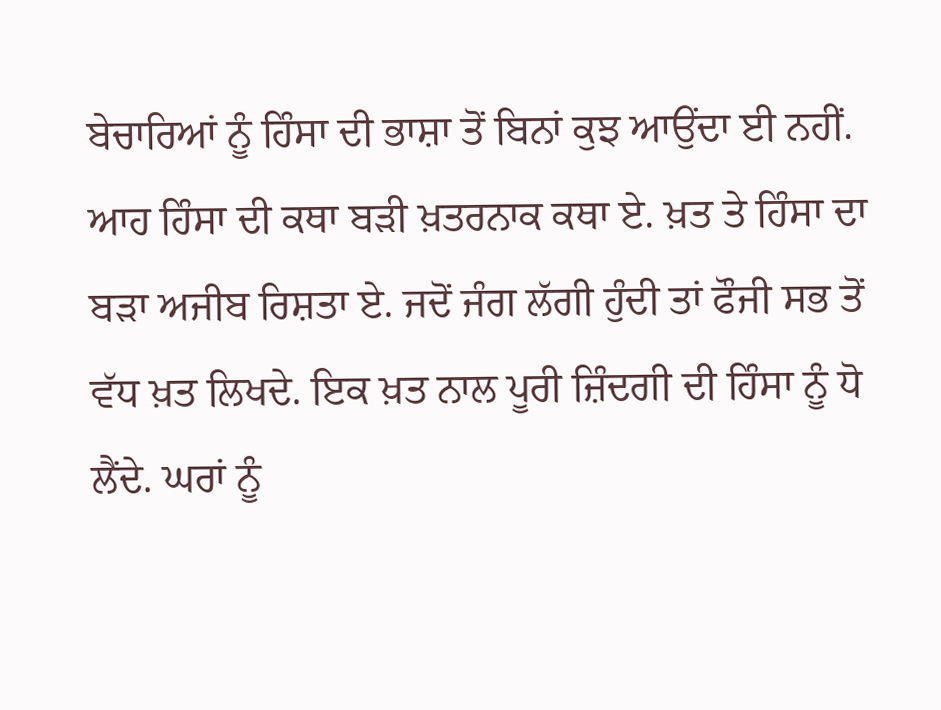ਬੇਚਾਰਿਆਂ ਨੂੰ ਹਿੰਸਾ ਦੀ ਭਾਸ਼ਾ ਤੋਂ ਬਿਨਾਂ ਕੁਝ ਆਉਂਦਾ ਈ ਨਹੀਂ.
ਆਹ ਹਿੰਸਾ ਦੀ ਕਥਾ ਬੜੀ ਖ਼ਤਰਨਾਕ ਕਥਾ ਏ. ਖ਼ਤ ਤੇ ਹਿੰਸਾ ਦਾ ਬੜਾ ਅਜੀਬ ਰਿਸ਼ਤਾ ਏ. ਜਦੋਂ ਜੰਗ ਲੱਗੀ ਹੁੰਦੀ ਤਾਂ ਫੌਜੀ ਸਭ ਤੋਂ ਵੱਧ ਖ਼ਤ ਲਿਖਦੇ. ਇਕ ਖ਼ਤ ਨਾਲ ਪੂਰੀ ਜ਼ਿੰਦਗੀ ਦੀ ਹਿੰਸਾ ਨੂੰ ਧੋ ਲੈਂਦੇ. ਘਰਾਂ ਨੂੰ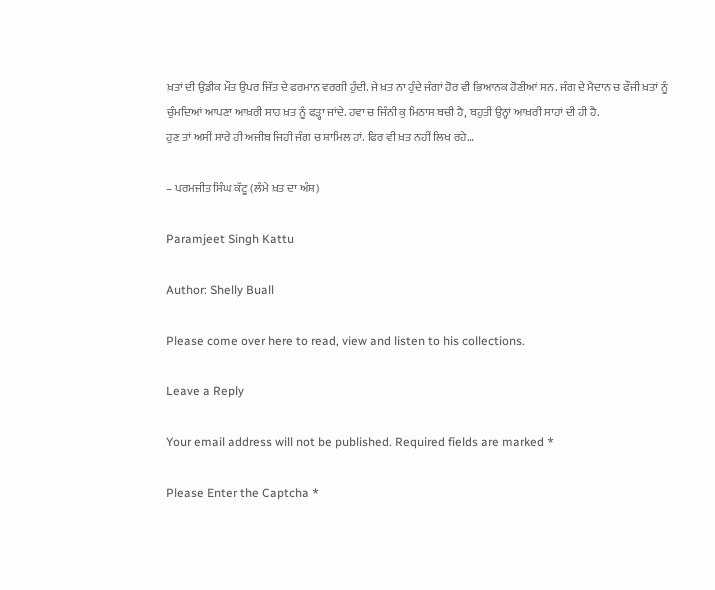ਖ਼ਤਾਂ ਦੀ ਉਡੀਕ ਮੌਤ ਉਪਰ ਜਿੱਤ ਦੇ ਫਰਮਾਨ ਵਰਗੀ ਹੁੰਦੀ. ਜੇ ਖ਼ਤ ਨਾ ਹੁੰਦੇ ਜੰਗਾਂ ਹੋਰ ਵੀ ਭਿਆਨਕ ਹੋਣੀਆਂ ਸਨ. ਜੰਗ ਦੇ ਮੈਦਾਨ ਚ ਫੌਜੀ ਖ਼ਤਾਂ ਨੂੰ ਚੁੰਮਦਿਆਂ ਆਪਣਾ ਆਖ਼ਰੀ ਸਾਹ ਖ਼ਤ ਨੂੰ ਫੜ੍ਹਾ ਜਾਂਦੇ. ਹਵਾ ਚ ਜਿੰਨੀ ਕੁ ਮਿਠਾਸ ਬਚੀ ਹੈ, ਬਹੁਤੀ ਉਨ੍ਹਾਂ ਆਖ਼ਰੀ ਸਾਹਾਂ ਦੀ ਹੀ ਹੈ.
ਹੁਣ ਤਾਂ ਅਸੀਂ ਸਾਰੇ ਹੀ ਅਜੀਬ ਜਿਹੀ ਜੰਗ ਚ ਸ਼ਾਮਿਲ ਹਾਂ. ਫਿਰ ਵੀ ਖ਼ਤ ਨਹੀਂ ਲਿਖ ਰਹੇ…

– ਪਰਮਜੀਤ ਸਿੰਘ ਕੱਟੂ (ਲੰਮੇ ਖ਼ਤ ਦਾ ਅੰਸ਼)

Paramjeet Singh Kattu

Author: Shelly Buall

Please come over here to read, view and listen to his collections.

Leave a Reply

Your email address will not be published. Required fields are marked *

Please Enter the Captcha *